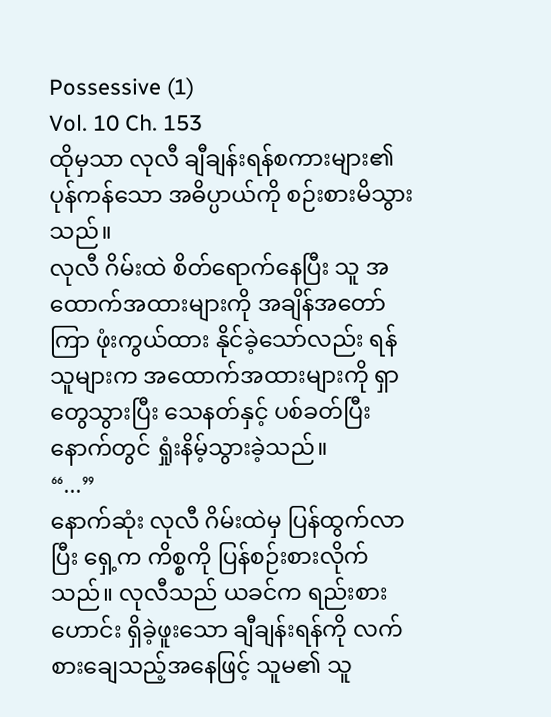Possessive (1)
Vol. 10 Ch. 153
ထိုမှသာ လုလီ ချီချန်းရန်စကားများ၏ပုန်ကန်သော အဓိပ္ပာယ်ကို စဉ်းစားမိသွားသည်။
လုလီ ဂိမ်းထဲ စိတ်ရောက်နေပြီး သူ အထောက်အထားများကို အချိန်အတော်ကြာ ဖုံးကွယ်ထား နိုင်ခဲ့သော်လည်း ရန်သူများက အထောက်အထားများကို ရှာတွေသွားပြီး သေနတ်နှင့် ပစ်ခတ်ပြီးနောက်တွင် ရှုံးနိမ့်သွားခဲ့သည်။
“...”
နောက်ဆုံး လုလီ ဂိမ်းထဲမှ ပြန်ထွက်လာပြီး ရှေ့က ကိစ္စကို ပြန်စဉ်းစားလိုက်သည်။ လုလီသည် ယခင်က ရည်းစားဟောင်း ရှိခဲ့ဖူးသော ချီချန်းရန်ကို လက်စားချေသည့်အနေဖြင့် သူမ၏ သူ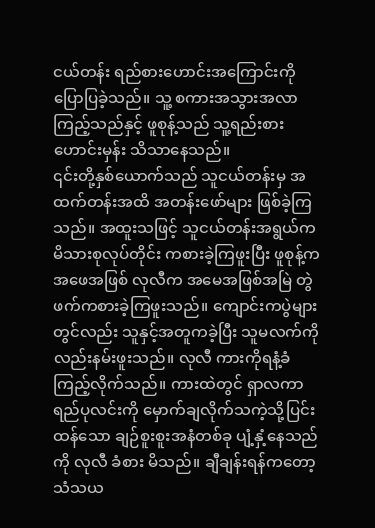ငယ်တန်း ရည်စားဟောင်းအကြောင်းကို ပြောပြခဲ့သည်။ သူ့ စကားအသွားအလာကြည့်သည်နှင့် ဖူစုန့်သည် သူ့ရည်းစားဟောင်းမှန်း သိသာနေသည်။
၎င်းတို့နှစ်ယောက်သည် သူငယ်တန်းမှ အထက်တန်းအထိ အတန်းဖော်များ ဖြစ်ခဲ့ကြသည်။ အထူးသဖြင့် သူငယ်တန်းအရွယ်က မိသားစုလုပ်တိုင်း ကစားခဲ့ကြဖူးပြီး ဖူစုန့်က အဖေအဖြစ် လုလီက အမေအဖြစ်အမြဲ တွဲဖက်ကစားခဲ့ကြဖူးသည်။ ကျောင်းကပွဲများတွင်လည်း သူနှင့်အတူကခဲ့ပြီး သူမလက်ကိုလည်းနမ်းဖူးသည်။ လုလီ ကားကိုရနံ့ခံကြည့်လိုက်သည်။ ကားထဲတွင် ရှာလကာရည်ပုလင်းကို မှောက်ချလိုက်သကဲ့သို့ပြင်း ထန်သော ချဉ်စူးစူးအနံတစ်ခု ပျံ့နှံ့နေသည်ကို လုလီ ခံစား မိသည်။ ချီချန်းရန်ကတော့ သံသယ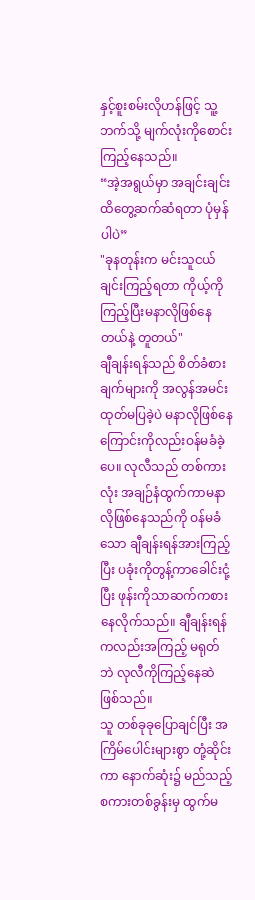နှင့်စူးစမ်းလိုဟန်ဖြင့် သူ့ဘက်သို့ မျက်လုံးကိုစောင်းကြည့်နေသည်။
“အဲ့အရွယ်မှာ အချင်းချင်းထိတွေ့ဆက်ဆံရတာ ပုံမှန်ပါပဲ”
"ခုနတုန်းက မင်းသူငယ်ချင်းကြည့်ရတာ ကိုယ့်ကို ကြည့်ပြီးမနာလိုဖြစ်နေတယ်နဲ့ တူတယ်"
ချီချန်းရန်သည် စိတ်ခံစားချက်များကို အလွန်အမင်းထုတ်မပြခဲ့ပဲ မနာလိုဖြစ်နေကြောင်းကိုလည်းဝန်မခံခဲ့ပေ။ လုလီသည် တစ်ကားလုံး အချဉ်နံထွက်ကာမနာလိုဖြစ်နေသည်ကို ဝန်မခံသော ချီချန်းရန်အားကြည့်ပြီး ပခုံးကိုတွန့်ကာခေါင်းငုံ့ပြီး ဖုန်းကိုသာဆက်ကစားနေလိုက်သည်။ ချီချန်းရန်ကလည်းအကြည့် မရုတ်ဘဲ လုလီကိုကြည့်နေဆဲဖြစ်သည်။
သူ တစ်ခုခုပြောချင်ပြီး အကြိမ်ပေါင်းများစွာ တုံ့ဆိုင်းကာ နောက်ဆုံး၌ မည်သည့် စကားတစ်ခွန်းမှ ထွက်မ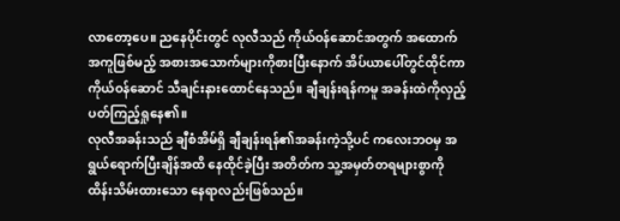လာတော့ပေ။ ညနေပိုင်းတွင် လုလီသည် ကိုယ်ဝန်ဆောင်အတွက် အထောက် အကူဖြစ်မည့် အစားအသောက်များကိုစားပြီးနောက် အိပ်ယာပေါ်တွင်ထိုင်ကာ ကိုယ်ဝန်ဆောင် သီချင်းနားထောင်နေသည်။ ချီချန်းရန်ကမူ အခန်းထဲကိုလှည့်ပတ်ကြည့်ရှုနေ၏။
လုလီအခန်းသည် ချီစံအိမ်ရှိ ချီချန်းရန်၏အခန်းကဲ့သို့ပင် ကလေးဘဝမှ အရွယ်ရောက်ပြီးချိန်အထိ နေထိုင်ခဲ့ပြီး အတိတ်က သူ့အမှတ်တရများစွာကို ထိန်းသိမ်းထားသော နေရာလည်းဖြစ်သည်။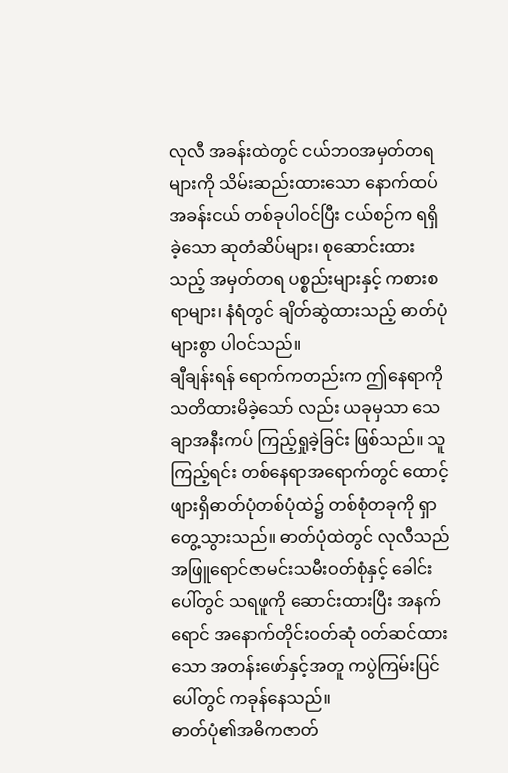လုလီ အခန်းထဲတွင် ငယ်ဘဝအမှတ်တရများကို သိမ်းဆည်းထားသော နောက်ထပ်အခန်းငယ် တစ်ခုပါဝင်ပြီး ငယ်စဉ်က ရရှိခဲ့သော ဆုတံဆိပ်များ၊ စုဆောင်းထားသည့် အမှတ်တရ ပစ္စည်းများနှင့် ကစားစရာများ၊ နံရံတွင် ချိတ်ဆွဲထားသည့် ဓာတ်ပုံ များစွာ ပါဝင်သည်။
ချီချန်းရန် ရောက်ကတည်းက ဤနေရာကိုသတိထားမိခဲ့သော် လည်း ယခုမှသာ သေချာအနီးကပ် ကြည့်ရှုခဲ့ခြင်း ဖြစ်သည်။ သူ ကြည့်ရင်း တစ်နေရာအရောက်တွင် ထောင့်ဖျားရှိဓာတ်ပုံတစ်ပုံထဲ၌ တစ်စုံတခုကို ရှာတွေ့သွားသည်။ ဓာတ်ပုံထဲတွင် လုလီသည် အဖြူရောင်ဇာမင်းသမီးဝတ်စုံနှင့် ခေါင်းပေါ်တွင် သရဖူကို ဆောင်းထားပြီး အနက်ရောင် အနောက်တိုင်းဝတ်ဆုံ ၀တ်ဆင်ထားသော အတန်းဖော်နှင့်အတူ ကပွဲကြမ်းပြင်ပေါ်တွင် ကခုန်နေသည်။
ဓာတ်ပုံ၏အဓိကဇာတ်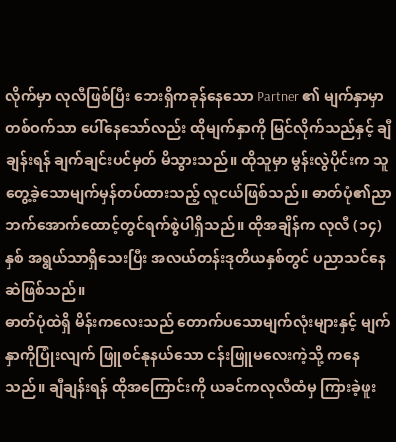လိုက်မှာ လုလီဖြစ်ပြီး ဘေးရှိကခုန်နေသော Partner ၏ မျက်နှာမှာတစ်ဝက်သာ ပေါ်နေသော်လည်း ထိုမျက်နှာကို မြင်လိုက်သည်နှင့် ချီချန်းရန် ချက်ချင်းပင်မှတ် မိသွားသည်။ ထိုသူမှာ မွန်းလွဲပိုင်းက သူ တွေ့ခဲ့သောမျက်မှန်တပ်ထားသည့် လူငယ်ဖြစ်သည်။ ဓာတ်ပုံ၏ညာဘက်အောက်ထောင့်တွင်ရက်စွဲပါရှိသည်။ ထိုအချိန်က လုလီ (၁၄)နှစ် အရွယ်သာရှိသေးပြီး အလယ်တန်းဒုတိယနှစ်တွင် ပညာသင်နေဆဲဖြစ်သည်။
ဓာတ်ပုံထဲရှိ မိန်းကလေးသည် တောက်ပသောမျက်လုံးများနှင့် မျက်နှာကိုပြုံးလျက် ဖြူစင်နုနယ်သော ငန်းဖြူမလေးကဲ့သို့ ကနေသည်။ ချီချန်းရန် ထိုအကြောင်းကို ယခင်ကလုလီထံမှ ကြားခဲ့ဖူး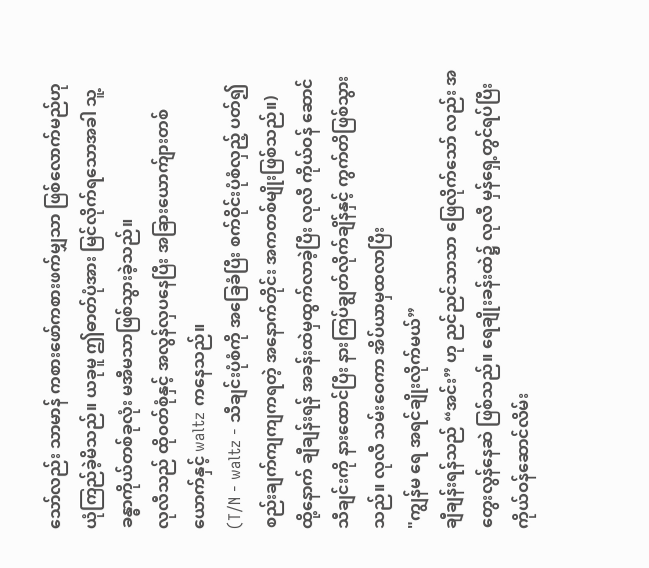သော်လည်း သာမာန် ကစားဖော်ကစားဖက်မျှသာ ဖြစ်လောက်မည်ဟု ယုံကြည်ခဲ့မိသည်။ ယခုမူ ဤဓာတ်ပုံအား မြင်လိုက်ရသောအခါ သူ့ ခန္ဓာကိုယ်တစ်ခုလုံး မအီမသာဖြစ်သွားခဲ့သည်။
လုလီသည် ထိုဝတ်စုံနှင့် အလွန်လှပနေပြီး အခြားယောက်ျားတစ်ယောက်နှင့် waltz ကနေသည်။
(T/N - waltz - သီချင်းပုံစံကို အခြေခံပြီး စက်ဝိုင်းပုံစံလှည့် ပတ်၍ စည်းချက်ကျကျကရတဲ့ အနောက်တိုင်း အကတစ်မျိုးဖြစ်သည်။)
ထို့နောက် ချီချန်းရန် အခန်းထဲမှထွက်လာခဲ့ပြီး လုလီ ကိုယ်ဝန် ဆောင်သီချင်းကို နားထောင်ပြီး နားကြပ်ချွတ်လိုက်ချိန်နှင့် ကွက်တိဖြစ်သွားသည်။ လုလီ သမ်းဝေကာ အိပ်ယာမှထလာပြီး
"ကျွန်မ ရေ အရင်ချိုးလိုက်မယ်”
ချီချန်းရန်သည် “အင်း” ဟု ညင်ညင်သာသာ ဖြေလိုက်သော် လည်း အတွေးလွန်နေဆဲ ဖြစ်သည်။ ရေချိုးခန်းထဲ၌ လုလီ မှန်ရှေ့တွင်ရပ်ပြီး ကိုယ်ဝန်ဆောင်လိမ်း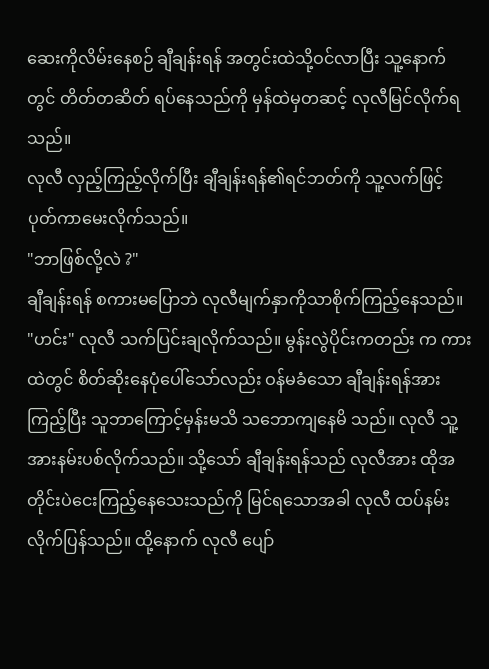ဆေးကိုလိမ်းနေစဉ် ချီချန်းရန် အတွင်းထဲသို့ဝင်လာပြီး သူ့နောက်တွင် တိတ်တဆိတ် ရပ်နေသည်ကို မှန်ထဲမှတဆင့် လုလီမြင်လိုက်ရသည်။
လုလီ လှည့်ကြည့်လိုက်ပြီး ချီချန်းရန်၏ရင်ဘတ်ကို သူ့လက်ဖြင့် ပုတ်ကာမေးလိုက်သည်။
"ဘာဖြစ်လို့လဲ ?"
ချီချန်းရန် စကားမပြောဘဲ လုလီမျက်နှာကိုသာစိုက်ကြည့်နေသည်။
"ဟင်း" လုလီ သက်ပြင်းချလိုက်သည်။ မွန်းလွဲပိုင်းကတည်း က ကားထဲတွင် စိတ်ဆိုးနေပုံပေါ်သော်လည်း ဝန်မခံသော ချီချန်းရန်အားကြည့်ပြီး သူဘာကြောင့်မှန်းမသိ သဘောကျနေမိ သည်။ လုလီ သူ့အားနမ်းပစ်လိုက်သည်။ သို့သော် ချီချန်းရန်သည် လုလီအား ထိုအတိုင်းပဲငေးကြည့်နေသေးသည်ကို မြင်ရသောအခါ လုလီ ထပ်နမ်းလိုက်ပြန်သည်။ ထို့နောက် လုလီ ပျော်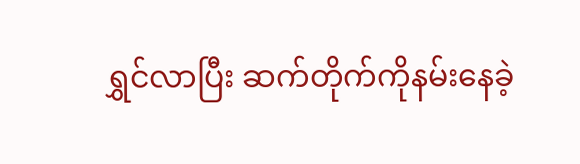ရွှင်လာပြီး ဆက်တိုက်ကိုနမ်းနေခဲ့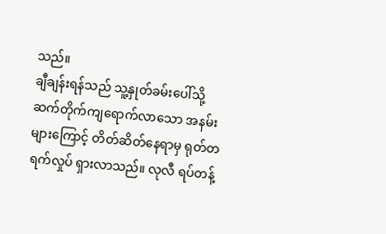သည်။
ချီချန်းရန်သည် သူ့နှုတ်ခမ်းပေါ်သို့ ဆက်တိုက်ကျရောက်လာသော အနမ်းများကြောင့် တိတ်ဆိတ်နေရာမှ ရုတ်တရက်လှုပ် ရှားလာသည်။ လုလီ ရပ်တန့်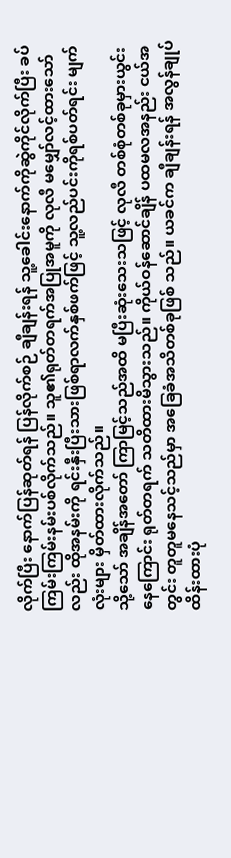လိုက်ပြီး နောက်ပြန်ဆုတ်ရန် ပြန်လိုက်စဉ် ချီချန်းရန် သူ့ခေါင်းနောက်ကိုဆွဲကိုင်လိုက်ပြီး ခပ်ကြမ်းကြမ်းနမ်းပစ်လိုက်သည်။ သူ၏ရုတ်တရက်အပြုအမူကို လုလီ မမျှော်လင့်ထားသော်လည်း ထိုအနမ်းကို ရင်းနှီးပြီးသားဖြစ်ရာလက်နှစ်ဖက်ဖြင့် သူ့လည်ပင်းကိုရစ်ပတ်ရင်း မျက်လုံးများ မှိတ်ထားလိုက်သည်။
သို့သော် အချိန်အတော် ကြာမြင့်သည်အထိ မပြီးဆုံးသေးသဖြင့် လုလီ တစ်စုံတစ်ခုမှားယွင်းနေကြောင်း ရုတ်တရက် သတိထားမိသွားသည်။ ကိုယ်ဝန်ဆောင်ချိန် ပထမလအနည်း ငယ်အတွင်း တူတူမနေသင့်သည်မှာ အခြေခံအသိတစ်ခုဖြစ် သည်။ ယခင်က ချီချန်းရန် အလွန်ချုပ်ထိန်းထားပုံ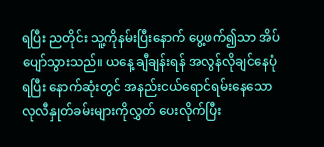ရပြီး ညတိုင်း သူ့ကိုနမ်းပြီးနောက် ပွေ့ဖက်၍သာ အိပ်ပျော်သွားသည်။ ယနေ့ ချီချန်းရန် အလွန်လိုချင်နေပုံရပြီး နောက်ဆုံးတွင် အနည်းငယ်ရောင်ရမ်းနေသော လုလီနှုတ်ခမ်းများကိုလွှတ် ပေးလိုက်ပြီး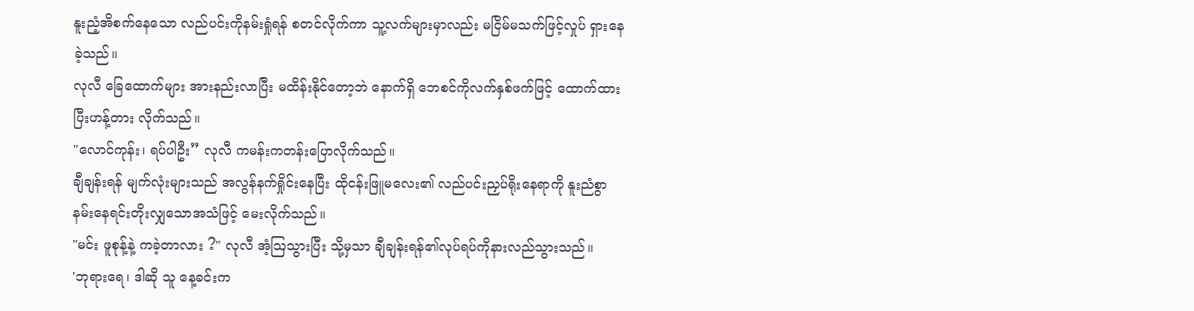နူးညံ့အိစက်နေသော လည်ပင်းကိုနမ်းရှုံရန် စတင်လိုက်ကာ သူ့လက်များမှာလည်း မငြိမ်မသက်ဖြင့်လှုပ် ရှားနေခဲ့သည်။
လုလီ ခြေထောက်များ အားနည်းလာပြီး မထိန်းနိုင်တော့ဘဲ နောက်ရှိ ဘေစင်ကိုလက်နှစ်ဖက်ဖြင့် ထောက်ထားပြီးဟန့်တား လိုက်သည်။
"လောင်ကုန်း၊ ရပ်ပါဦး” လုလီ ကမန်းကတန်းပြောလိုက်သည်။
ချီချန်းရန် မျက်လုံးများသည် အလွန်နက်ရှိုင်းနေပြီး ထိုငန်းဖြူမလေး၏ လည်ပင်းညှပ်ရိုးနေရာကို နူးညံစွာ နမ်းနေရင်းတိုးလျှသောအသံဖြင့် မေးလိုက်သည်။
"မင်း ဖူစုန့်နဲ့ ကခဲ့တာလား ?" လုလီ အံ့ဩသွားပြီး သို့မှသာ ချီချန်းရန်၏လုပ်ရပ်ကိုနားလည်သွားသည်။
'ဘုရားရေ၊ ဒါဆို သူ နေ့ခင်းက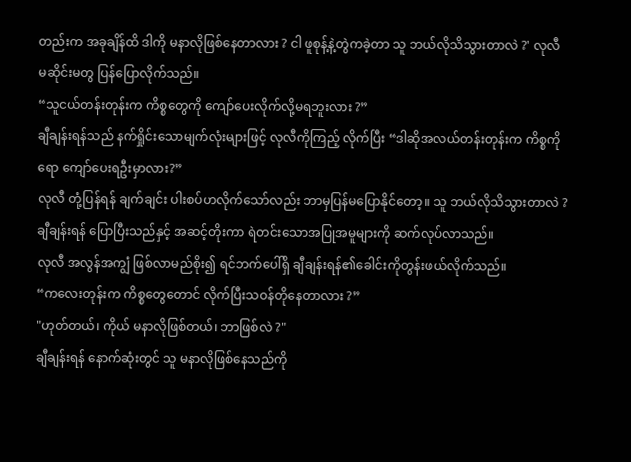တည်းက အခုချိန်ထိ ဒါကို မနာလိုဖြစ်နေတာလား ? ငါ ဖူစုန့်နဲ့တွဲကခဲ့တာ သူ ဘယ်လိုသိသွားတာလဲ ?' လုလီ မဆိုင်းမတွ ပြန်ပြောလိုက်သည်။
“သူငယ်တန်းတုန်းက ကိစ္စတွေကို ကျော်ပေးလိုက်လို့မရဘူးလား ?”
ချီချန်းရန်သည် နက်ရှိုင်းသောမျက်လုံးများဖြင့် လုလီကိုကြည့် လိုက်ပြီး “ဒါဆိုအလယ်တန်းတုန်းက ကိစ္စကိုရော ကျော်ပေးရဦးမှာလား?”
လုလီ တုံ့ပြန်ရန် ချက်ချင်း ပါးစပ်ဟလိုက်သော်လည်း ဘာမှပြန်မပြောနိုင်တော့။ သူ ဘယ်လိုသိသွားတာလဲ ? ချီချန်းရန် ပြောပြီးသည်နှင့် အဆင့်တိုးကာ ရဲတင်းသောအပြုအမူများကို ဆက်လုပ်လာသည်။
လုလီ အလွန်အကျွံ ဖြစ်လာမည်စိုး၍ ရင်ဘက်ပေါ်ရှိ ချီချန်းရန်၏ခေါင်းကိုတွန်းဖယ်လိုက်သည်။
“ကလေးတုန်းက ကိစ္စတွေတောင် လိုက်ပြီးသဝန်တိုနေတာလား ?”
"ဟုတ်တယ်၊ ကိုယ် မနာလိုဖြစ်တယ်၊ ဘာဖြစ်လဲ ?"
ချီချန်းရန် နောက်ဆုံးတွင် သူ မနာလိုဖြစ်နေသည်ကို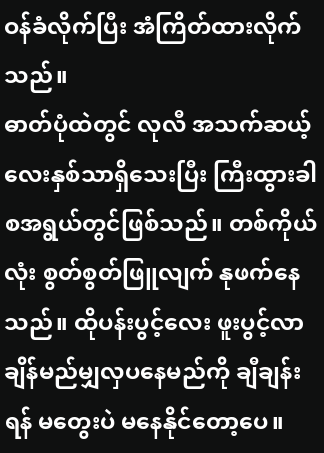ဝန်ခံလိုက်ပြီး အံကြိတ်ထားလိုက်သည်။
ဓာတ်ပုံထဲတွင် လုလီ အသက်ဆယ့်လေးနှစ်သာရှိသေးပြီး ကြီးထွားခါစအရွယ်တွင်ဖြစ်သည်။ တစ်ကိုယ်လုံး စွတ်စွတ်ဖြူလျက် နုဖက်နေသည်။ ထိုပန်းပွင့်လေး ဖူးပွင့်လာချိန်မည်မျှလှပနေမည်ကို ချီချန်းရန် မတွေးပဲ မနေနိုင်တော့ပေ။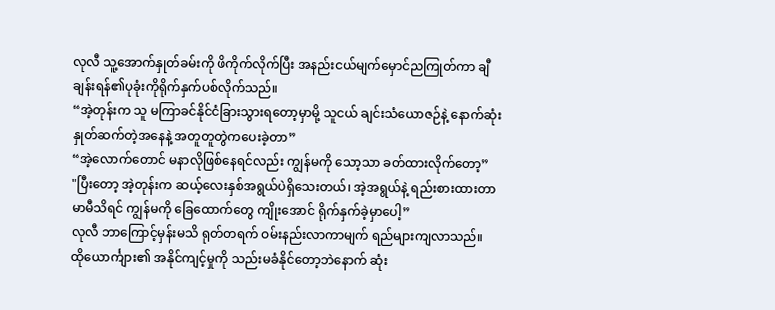လုလီ သူ့အောက်နှုတ်ခမ်းကို ဖိကိုက်လိုက်ပြီး အနည်းငယ်မျက်မှောင်ညကြုတ်ကာ ချီချန်းရန်၏ပုခုံးကိုရိုက်နှက်ပစ်လိုက်သည်။
“အဲ့တုန်းက သူ မကြာခင်နိုင်ငံခြားသွားရတော့မှာမို့ သူငယ် ချင်းသံယောဇဉ်နဲ့ နောက်ဆုံးနှုတ်ဆက်တဲ့အနေနဲ့ အတူတူတွဲကပေးခဲ့တာ”
“အဲ့လောက်တောင် မနာလိုဖြစ်နေရင်လည်း ကျွန်မကို သော့သာ ခတ်ထားလိုက်တော့”
"ပြီးတော့ အဲ့တုန်းက ဆယ့်လေးနှစ်အရွယ်ပဲရှိသေးတယ်၊ အဲ့အရွယ်နဲ့ ရည်းစားထားတာ မာမီသိရင် ကျွန်မကို ခြေထောက်တွေ ကျိုးအောင် ရိုက်နှက်ခဲ့မှာပေါ့”
လုလီ ဘာကြောင့်မှန်းမသိ ရုတ်တရက် ဝမ်းနည်းလာကာမျက် ရည်များကျလာသည်။
ထိုယောင်္ကျား၏ အနိုင်ကျင့်မှုကို သည်းမခံနိုင်တော့ဘဲနောက် ဆုံး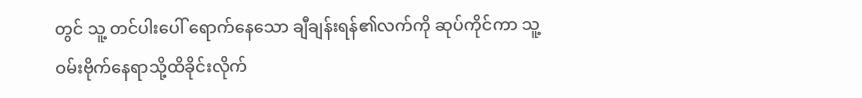တွင် သူ့ တင်ပါးပေါ် ရောက်နေသော ချီချန်းရန်၏လက်ကို ဆုပ်ကိုင်ကာ သူ့ဝမ်းဗိုက်နေရာသို့ထိခိုင်းလိုက်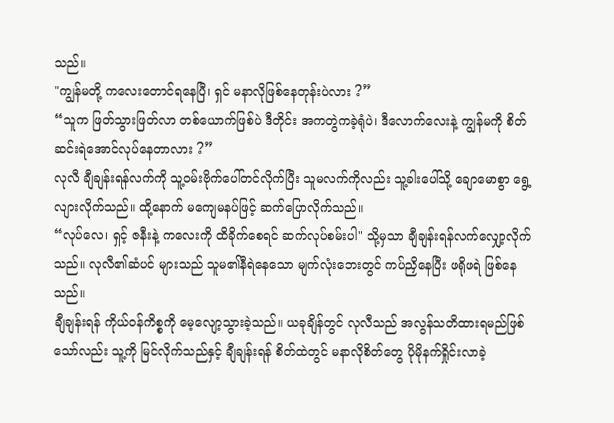သည်။
"ကျွန်မတို့ ကလေးတောင်ရနေပြီ၊ ရှင် မနာလိုဖြစ်နေတုန်းပဲလား ?”
“သူက ဖြတ်သွားဖြတ်လာ တစ်ယောက်ဖြစ်ပဲ ဒီတိုင်း အကတွဲကခဲ့ရုံပဲ၊ ဒီလောက်လေးနဲ့ ကျွန်မကို စိတ်ဆင်းရဲအောင်လုပ်နေတာလား ?”
လုလီ ချီချန်းရန်လက်ကို သူ့ဝမ်းဗိုက်ပေါ်တင်လိုက်ပြီး သူမလက်ကိုလည်း သူ့ခါးပေါ်သို့ ချောမောစွာ ရွေ့လျားလိုက်သည်။ ထို့နောက် မကျေမနပ်ဖြင့် ဆက်ပြောလိုက်သည်။
“လုပ်လေ၊ ရှင့် ဇနီးနဲ့ ကလေးကို ထိခိုက်စေရင် ဆက်လုပ်စမ်းပါ" သို့မှသာ ချီချန်းရန်လက်လျှော့လိုက်သည်။ လုလီ၏ဆံပင် များသည် သူမ၏နီရဲနေသော မျက်လုံးဘေးတွင် ကပ်ညှိနေပြီး ဖရိုဖရဲ ဖြစ်နေသည်။
ချီချန်းရန် ကိုယ်ဝန်ကိစ္စကို မေ့လျော့သွားခဲ့သည်။ ယခုချိန်တွင် လုလီသည် အလွန်သတိထားရမည်ဖြစ်သော်လည်း သူ့ကို မြင်လိုက်သည်နှင့် ချီချန်းရန် စိတ်ထဲတွင် မနာလိုစိတ်တွေ ပိုမိုနက်ရှိုင်းလာခဲ့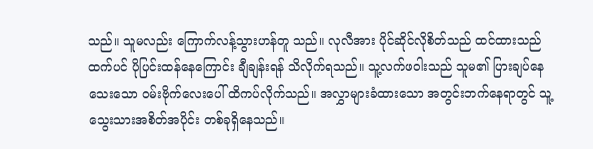သည်။ သူမလည်း ကြောက်လန့်သွားဟန်တူ သည်။ လုလီအား ပိုင်ဆိုင်လိုစိတ်သည် ထင်ထားသည်ထက်ပင် ပိုပြင်းထန်နေကြောင်း ချီချန်းရန် သိလိုက်ရသည်။ သူ့လက်ဖဝါးသည် သူမ၏ ပြားချပ်နေသေးသော ဝမ်းဗိုက်လေးပေါ် ထိကပ်လိုက်သည်။ အလွှာများခံထားသော အတွင်းဘက်နေရာတွင် သူ့သွေးသားအစိတ်အပိုင်း တစ်ခုရှိနေသည်။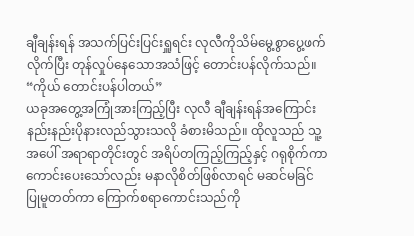ချီချန်းရန် အသက်ပြင်းပြင်းရှူရင်း လုလီကိုသိမ်မွေ့စွာပွေ့ဖက် လိုက်ပြီး တုန်လှုပ်နေသောအသံဖြင့် တောင်းပန်လိုက်သည်။
“ကိုယ် တောင်းပန်ပါတယ်”
ယခုအတွေ့အကြုံအားကြည့်ပြီး လုလီ ချီချန်းရန်အကြောင်း နည်းနည်းပိုနားလည်သွားသလို ခံစားမိသည်။ ထိုလူသည် သူ့အပေါ် အရာရာတိုင်းတွင် အရိပ်တကြည့်ကြည့်နှင့် ဂရုစိုက်ကာ ကောင်းပေးသော်လည်း မနာလိုစိတ်ဖြစ်လာရင် မဆင်မခြင် ပြုမူတတ်ကာ ကြောက်စရာကောင်းသည်ကို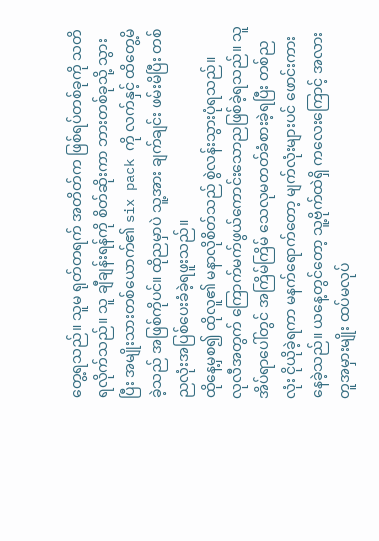တွေ့ရသည်။ သူမ ရုတ်တရက် အတိတ်က ဖြစ်ရပ်တစ်ခုကို သတိရလိုက်သည်။ သူ ချီချန်းရန်ကို စိတ်ဆိုးကာ ဘားတစ်ခုသို့ သွားပြီး အမျိုးသားတစ်ယောက်၏ six pack ကို လက်နှင့် ထိတွေ့မိခဲ့သည် အဖြစ်ကိုပင်။ ထိုညမှာပဲ သူ့အား ချက်ချင်း ဖမ်းမိပြီး တစ်ညလုံးအပြစ်ပေးခံခဲ့ရဖူးသည်။
ထိုနေ့မှစ၍ ထိုလူ၏ မနာလိုစိတ်သည် စွဲလန်းသွားပုံရသည်။
လုလီအတွက် ကြောက်မက်ဖွယ်ကောင်းသောညဖြစ်ခဲ့ရသည်။ သူ အိပ်ရာပေါ်တွင် အကြိမ်ကြိမ် သေလုမတတ်ခံစားခဲ့ရပြီး တစ်ညလုံး ငိုယိုခဲ့ရကာ မနက်ရောက်တော့ မျက်လုံးများပင် ဖောင်းကားနေခဲ့သည်။ ယနေ့တွင်တော့ သူ့ဗိုက်ထဲရှိ ကလေးကြောင့် အလားတူအမှားမျိုး ထပ်မလုပ်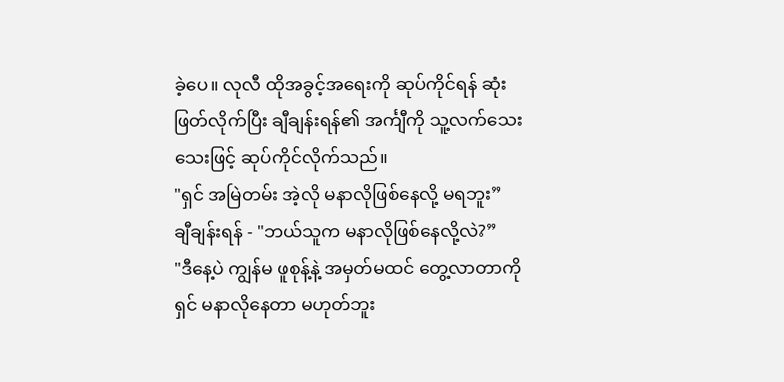ခဲ့ပေ။ လုလီ ထိုအခွင့်အရေးကို ဆုပ်ကိုင်ရန် ဆုံးဖြတ်လိုက်ပြီး ချီချန်းရန်၏ အင်္ကျီကို သူ့လက်သေးသေးဖြင့် ဆုပ်ကိုင်လိုက်သည်။
"ရှင် အမြဲတမ်း အဲ့လို မနာလိုဖြစ်နေလို့ မရဘူး”
ချီချန်းရန် - "ဘယ်သူက မနာလိုဖြစ်နေလို့လဲ?”
"ဒီနေ့ပဲ ကျွန်မ ဖူစုန့်နဲ့ အမှတ်မထင် တွေ့လာတာကို ရှင် မနာလိုနေတာ မဟုတ်ဘူး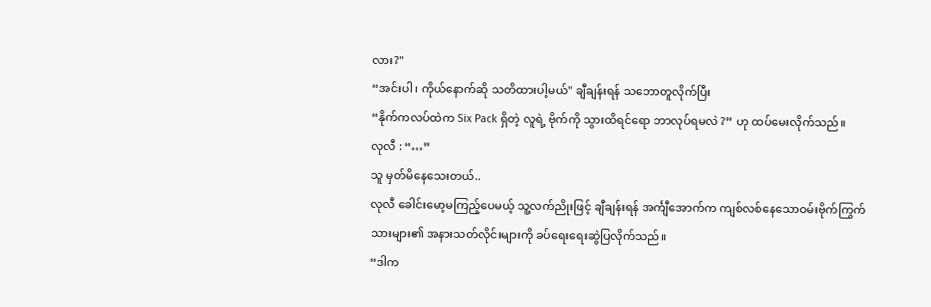လား?"
“အင်းပါ၊ ကိုယ်နောက်ဆို သတိထားပါ့မယ်" ချီချန်းရန် သဘောတူလိုက်ပြီး
“နိုက်ကလပ်ထဲက Six Pack ရှိတဲ့ လူရဲ့ ဗိုက်ကို သွားထိရင်ရော ဘာလုပ်ရမလဲ ?” ဟု ထပ်မေးလိုက်သည်။
လုလီ : “…”
သူ မှတ်မိနေသေးတယ်..
လုလီ ခေါင်းမော့မကြည့်ပေမယ့် သူ့လက်ညိုးဖြင့် ချီချန်းရန် အင်္ကျီအောက်က ကျစ်လစ်နေသောဝမ်းဗိုက်ကြွက်သားများ၏ အနားသတ်လိုင်းများကို ခပ်ရေးရေးဆွဲပြလိုက်သည်။
“ဒါက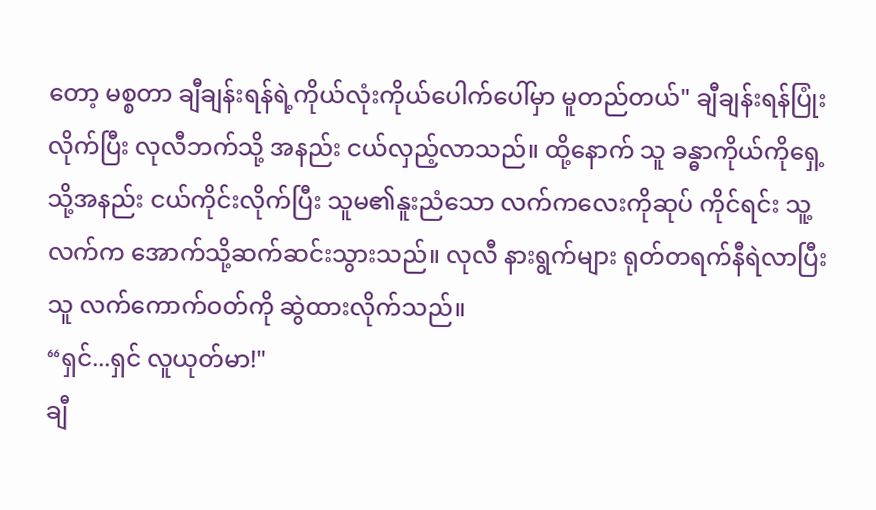တော့ မစ္စတာ ချီချန်းရန်ရဲ့ကိုယ်လုံးကိုယ်ပေါက်ပေါ်မှာ မူတည်တယ်" ချီချန်းရန်ပြုံးလိုက်ပြီး လုလီဘက်သို့ အနည်း ငယ်လှည့်လာသည်။ ထို့နောက် သူ ခန္ဓာကိုယ်ကိုရှေ့သို့အနည်း ငယ်ကိုင်းလိုက်ပြီး သူမ၏နူးညံသော လက်ကလေးကိုဆုပ် ကိုင်ရင်း သူ့လက်က အောက်သို့ဆက်ဆင်းသွားသည်။ လုလီ နားရွက်များ ရုတ်တရက်နီရဲလာပြီး သူ လက်ကောက်ဝတ်ကို ဆွဲထားလိုက်သည်။
“ရှင်...ရှင် လူယုတ်မာ!"
ချီ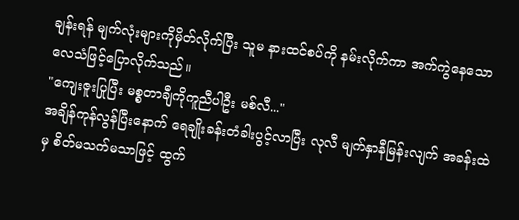ချန်းရန် မျက်လုံးများကိုမှိတ်လိုက်ပြီး သူမ နားထင်စပ်ကို နမ်းလိုက်ကာ အက်ကွဲနေသော လေသံဖြင့်ပြောလိုက်သည်။
"ကျေးဇူးပြုပြီး မစ္စတာချီကိုကူညီပါဦး မစ်လီ..."
အချိန်ကုန်လွန်ပြီးနောက် ရေချိုးခန်းတံခါးပွင့်လာပြီး လုလီ မျက်နှာနီမြန်းလျက် အခန်းထဲမှ စိတ်မသက်မသာဖြင့် ထွက်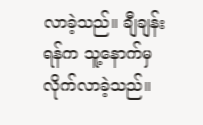လာခဲ့သည်။ ချီချန်းရန်က သူ့နောက်မှ လိုက်လာခဲ့သည်။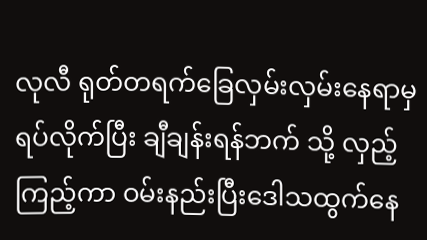လုလီ ရုတ်တရက်ခြေလှမ်းလှမ်းနေရာမှရပ်လိုက်ပြီး ချီချန်းရန်ဘက် သို့ လှည့်ကြည့်ကာ ဝမ်းနည်းပြီးဒေါသထွက်နေ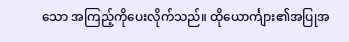သော အကြည့်ကိုပေးလိုက်သည်။ ထိုယောင်္ကျား၏အပြုအ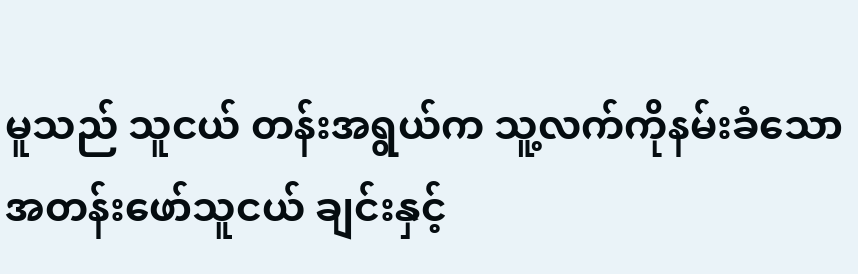မူသည် သူငယ် တန်းအရွယ်က သူ့လက်ကိုနမ်းခံသော အတန်းဖော်သူငယ် ချင်းနှင့်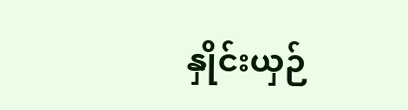နှိုင်းယှဉ်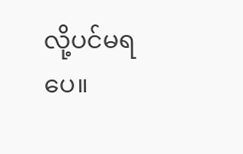လို့ပင်မရပေ။